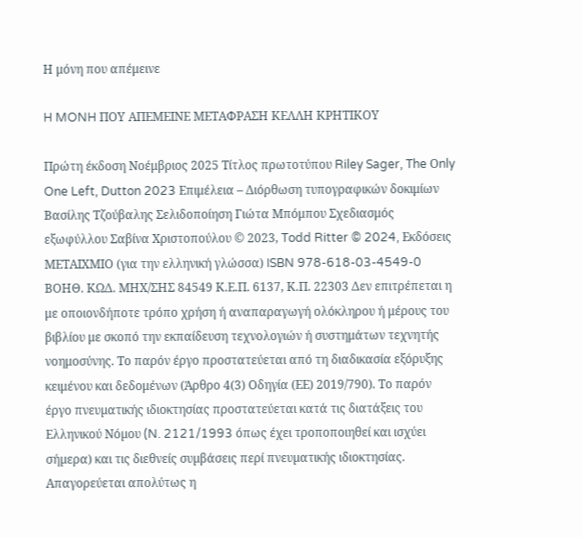Η μόνη που απέμεινε

H MONH ΠΟΥ ΑΠΕΜΕΙΝΕ ΜΕΤΑΦΡΑΣΗ ΚΕΛΛΗ ΚΡΗΤΙΚΟΥ

Πρώτη έκδοση Νοέμβριος 2025 Τίτλος πρωτοτύπου Riley Sager, The Οnly One Left, Dutton 2023 Eπιμέλεια – Διόρθωση τυπογραφικών δοκιμίων Βασίλης Τζούβαλης Σελιδοποίηση Γιώτα Μπόμπου Σχεδιασμός εξωφύλλου Σαβίνα Χριστοπούλου © 2023, Todd Ritter © 2024, Eκδόσεις ΜΕΤΑΙΧΜΙΟ (για την ελληνική γλώσσα) ISBN 978-618-03-4549-0 ΒOΗΘ. ΚΩΔ. ΜΗΧ/ΣΗΣ 84549 Κ.Ε.Π. 6137, Κ.Π. 22303 Δεν επιτρέπεται η με οποιονδήποτε τρόπο χρήση ή αναπαραγωγή ολόκληρου ή μέρους του βιβλίου με σκοπό την εκπαίδευση τεχνολογιών ή συστημάτων τεχνητής νοημοσύνης. Το παρόν έργο προστατεύεται από τη διαδικασία εξόρυξης κειμένου και δεδομένων (Άρθρο 4(3) Οδηγία (ΕΕ) 2019/790). Το παρόν έργο πνευµατικής ιδιοκτησίας προστατεύεται κατά τις διατάξεις του Ελληνικού Nόµου (N. 2121/1993 όπως έχει τροποποιηθεί και ισχύει σήµερα) και τις διεθνείς συµβάσεις περί πνευµατικής ιδιοκτησίας. Απαγορεύεται απολύτως η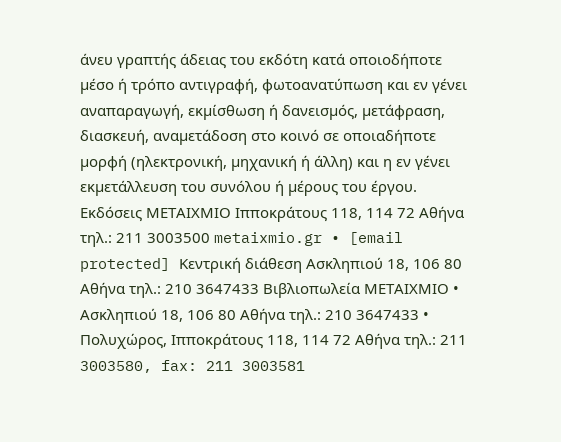άνευ γραπτής άδειας του εκδότη κατά οποιοδήποτε µέσο ή τρόπο αντιγραφή, φωτοανατύπωση και εν γένει αναπαραγωγή, εκµίσθωση ή δανεισµός, µετάφραση, διασκευή, αναµετάδοση στο κοινό σε οποιαδήποτε µορφή (ηλεκτρονική, µηχανική ή άλλη) και η εν γένει εκµετάλλευση του συνόλου ή µέρους του έργου. Eκδόσεις ΜΕΤΑΙΧΜΙΟ Ιπποκράτους 118, 114 72 Αθήνα τηλ.: 211 3003500 metaixmio.gr • [email protected] Κεντρική διάθεση Ασκληπιού 18, 106 80 Αθήνα τηλ.: 210 3647433 Bιβλιοπωλεία ΜΕΤΑΙΧΜΙΟ • Aσκληπιού 18, 106 80 Aθήνα τηλ.: 210 3647433 • Πολυχώρος, Ιπποκράτους 118, 114 72 Αθήνα τηλ.: 211 3003580, fax: 211 3003581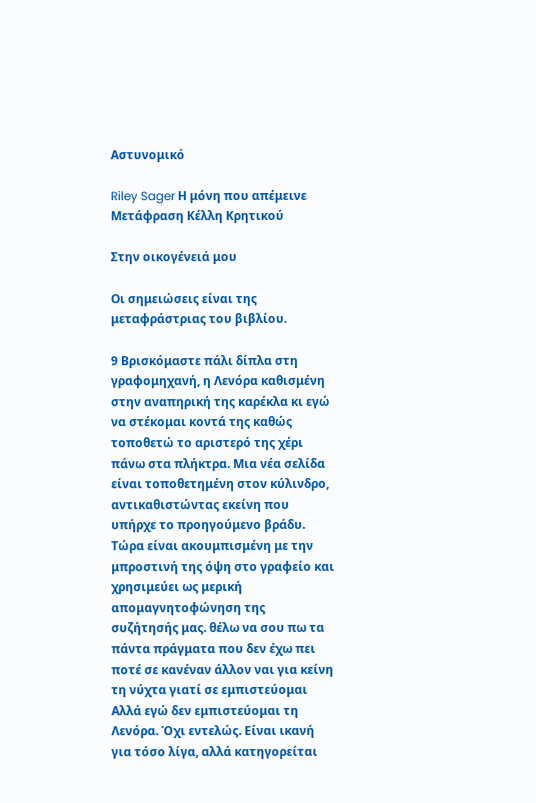Αστυνομικό

Riley Sager Η μόνη που απέμεινε Μετάφραση Κέλλη Κρητικού

Στην οικογένειά μου

Οι σημειώσεις είναι της μεταφράστριας του βιβλίου.

9 Βρισκόμαστε πάλι δίπλα στη γραφομηχανή, η Λενόρα καθισμένη στην αναπηρική της καρέκλα κι εγώ να στέκομαι κοντά της καθώς τοποθετώ το αριστερό της χέρι πάνω στα πλήκτρα. Μια νέα σελίδα είναι τοποθετημένη στον κύλινδρο, αντικαθιστώντας εκείνη που υπήρχε το προηγούμενο βράδυ. Τώρα είναι ακουμπισμένη με την μπροστινή της όψη στο γραφείο και χρησιμεύει ως μερική απομαγνητοφώνηση της συζήτησής μας. θέλω να σου πω τα πάντα πράγματα που δεν έχω πει ποτέ σε κανέναν άλλον ναι για κείνη τη νύχτα γιατί σε εμπιστεύομαι Αλλά εγώ δεν εμπιστεύομαι τη Λενόρα. Όχι εντελώς. Είναι ικανή για τόσο λίγα, αλλά κατηγορείται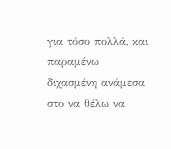για τόσο πολλά, και παραμένω διχασμένη ανάμεσα στο να θέλω να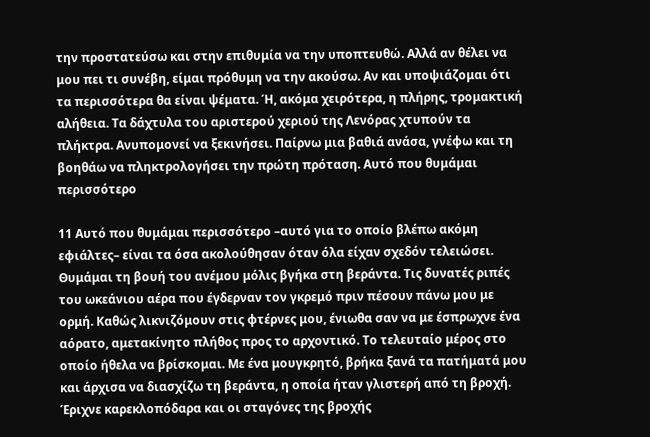την προστατεύσω και στην επιθυμία να την υποπτευθώ. Αλλά αν θέλει να μου πει τι συνέβη, είμαι πρόθυμη να την ακούσω. Αν και υποψιάζομαι ότι τα περισσότερα θα είναι ψέματα. Ή, ακόμα χειρότερα, η πλήρης, τρομακτική αλήθεια. Τα δάχτυλα του αριστερού χεριού της Λενόρας χτυπούν τα πλήκτρα. Ανυπομονεί να ξεκινήσει. Παίρνω μια βαθιά ανάσα, γνέφω και τη βοηθάω να πληκτρολογήσει την πρώτη πρόταση. Αυτό που θυμάμαι περισσότερο

11 Αυτό που θυμάμαι περισσότερο –αυτό για το οποίο βλέπω ακόμη εφιάλτες– είναι τα όσα ακολούθησαν όταν όλα είχαν σχεδόν τελειώσει. Θυμάμαι τη βουή του ανέμου μόλις βγήκα στη βεράντα. Τις δυνατές ριπές του ωκεάνιου αέρα που έγδερναν τον γκρεμό πριν πέσουν πάνω μου με ορμή. Καθώς λικνιζόμουν στις φτέρνες μου, ένιωθα σαν να με έσπρωχνε ένα αόρατο, αμετακίνητο πλήθος προς το αρχοντικό. Το τελευταίο μέρος στο οποίο ήθελα να βρίσκομαι. Με ένα μουγκρητό, βρήκα ξανά τα πατήματά μου και άρχισα να διασχίζω τη βεράντα, η οποία ήταν γλιστερή από τη βροχή. Έριχνε καρεκλοπόδαρα και οι σταγόνες της βροχής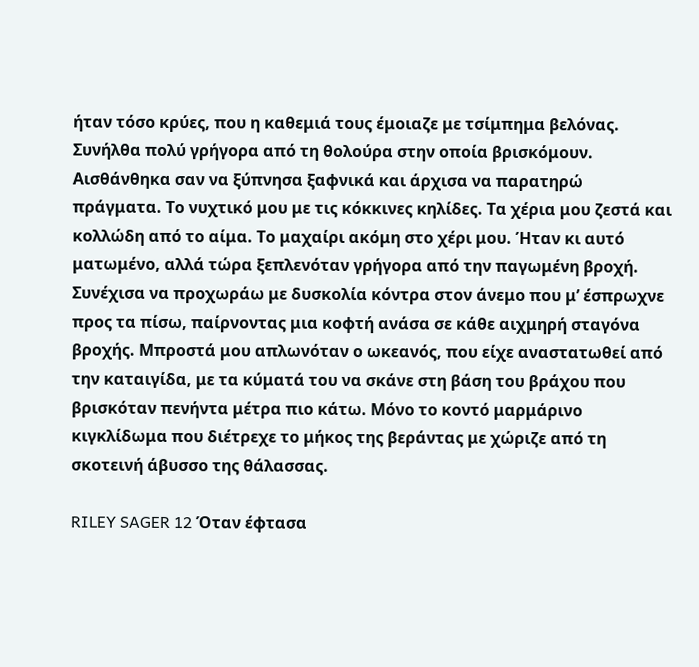ήταν τόσο κρύες, που η καθεμιά τους έμοιαζε με τσίμπημα βελόνας. Συνήλθα πολύ γρήγορα από τη θολούρα στην οποία βρισκόμουν. Αισθάνθηκα σαν να ξύπνησα ξαφνικά και άρχισα να παρατηρώ πράγματα. Το νυχτικό μου με τις κόκκινες κηλίδες. Τα χέρια μου ζεστά και κολλώδη από το αίμα. Το μαχαίρι ακόμη στο χέρι μου. Ήταν κι αυτό ματωμένο, αλλά τώρα ξεπλενόταν γρήγορα από την παγωμένη βροχή. Συνέχισα να προχωράω με δυσκολία κόντρα στον άνεμο που μ’ έσπρωχνε προς τα πίσω, παίρνοντας μια κοφτή ανάσα σε κάθε αιχμηρή σταγόνα βροχής. Μπροστά μου απλωνόταν ο ωκεανός, που είχε αναστατωθεί από την καταιγίδα, με τα κύματά του να σκάνε στη βάση του βράχου που βρισκόταν πενήντα μέτρα πιο κάτω. Μόνο το κοντό μαρμάρινο κιγκλίδωμα που διέτρεχε το μήκος της βεράντας με χώριζε από τη σκοτεινή άβυσσο της θάλασσας.

RILEY SAGER 12 Όταν έφτασα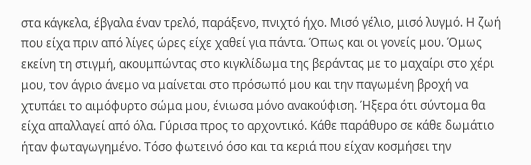στα κάγκελα, έβγαλα έναν τρελό, παράξενο, πνιχτό ήχο. Μισό γέλιο, μισό λυγμό. Η ζωή που είχα πριν από λίγες ώρες είχε χαθεί για πάντα. Όπως και οι γονείς μου. Όμως εκείνη τη στιγμή, ακουμπώντας στο κιγκλίδωμα της βεράντας με το μαχαίρι στο χέρι μου, τον άγριο άνεμο να μαίνεται στο πρόσωπό μου και την παγωμένη βροχή να χτυπάει το αιμόφυρτο σώμα μου, ένιωσα μόνο ανακούφιση. Ήξερα ότι σύντομα θα είχα απαλλαγεί από όλα. Γύρισα προς το αρχοντικό. Κάθε παράθυρο σε κάθε δωμάτιο ήταν φωταγωγημένο. Τόσο φωτεινό όσο και τα κεριά που είχαν κοσμήσει την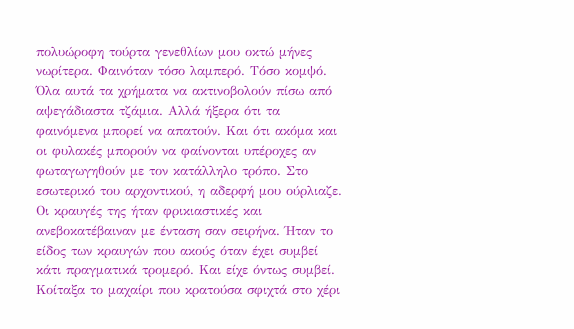πολυώροφη τούρτα γενεθλίων μου οκτώ μήνες νωρίτερα. Φαινόταν τόσο λαμπερό. Τόσο κομψό. Όλα αυτά τα χρήματα να ακτινοβολούν πίσω από αψεγάδιαστα τζάμια. Αλλά ήξερα ότι τα φαινόμενα μπορεί να απατούν. Και ότι ακόμα και οι φυλακές μπορούν να φαίνονται υπέροχες αν φωταγωγηθούν με τον κατάλληλο τρόπο. Στο εσωτερικό του αρχοντικού, η αδερφή μου ούρλιαζε. Οι κραυγές της ήταν φρικιαστικές και ανεβοκατέβαιναν με ένταση σαν σειρήνα. Ήταν το είδος των κραυγών που ακούς όταν έχει συμβεί κάτι πραγματικά τρομερό. Και είχε όντως συμβεί. Κοίταξα το μαχαίρι που κρατούσα σφιχτά στο χέρι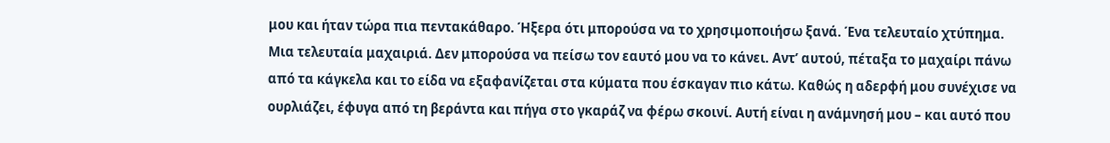μου και ήταν τώρα πια πεντακάθαρο. Ήξερα ότι μπορούσα να το χρησιμοποιήσω ξανά. Ένα τελευταίο χτύπημα. Μια τελευταία μαχαιριά. Δεν μπορούσα να πείσω τον εαυτό μου να το κάνει. Αντ’ αυτού, πέταξα το μαχαίρι πάνω από τα κάγκελα και το είδα να εξαφανίζεται στα κύματα που έσκαγαν πιο κάτω. Καθώς η αδερφή μου συνέχισε να ουρλιάζει, έφυγα από τη βεράντα και πήγα στο γκαράζ να φέρω σκοινί. Αυτή είναι η ανάμνησή μου – και αυτό που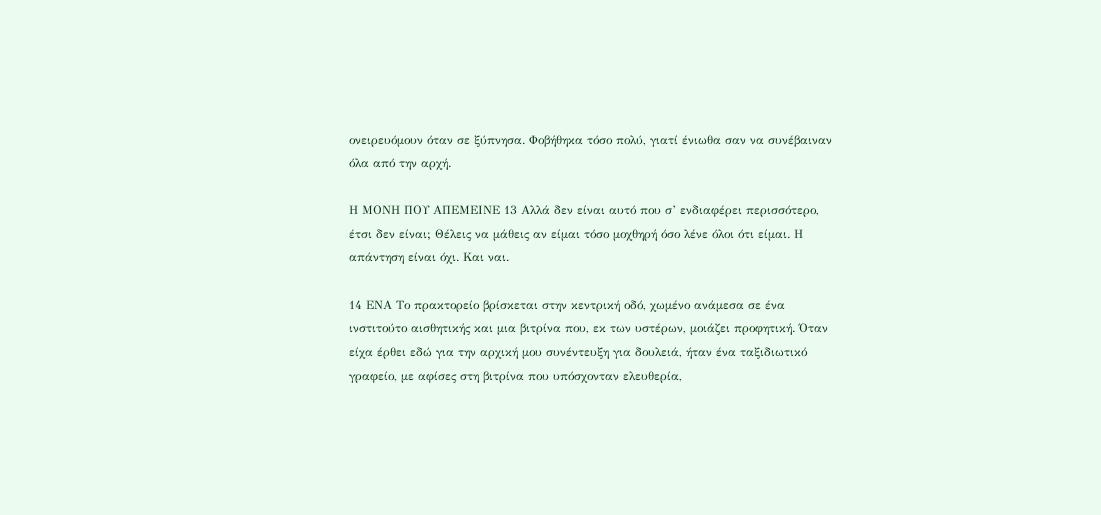ονειρευόμουν όταν σε ξύπνησα. Φοβήθηκα τόσο πολύ, γιατί ένιωθα σαν να συνέβαιναν όλα από την αρχή.

Η ΜΟΝΗ ΠΟΥ ΑΠΕΜΕΙΝΕ 13 Αλλά δεν είναι αυτό που σ’ ενδιαφέρει περισσότερο, έτσι δεν είναι; Θέλεις να μάθεις αν είμαι τόσο μοχθηρή όσο λένε όλοι ότι είμαι. Η απάντηση είναι όχι. Και ναι.

14 ΕΝΑ Το πρακτορείο βρίσκεται στην κεντρική οδό, χωμένο ανάμεσα σε ένα ινστιτούτο αισθητικής και μια βιτρίνα που, εκ των υστέρων, μοιάζει προφητική. Όταν είχα έρθει εδώ για την αρχική μου συνέντευξη για δουλειά, ήταν ένα ταξιδιωτικό γραφείο, με αφίσες στη βιτρίνα που υπόσχονταν ελευθερία,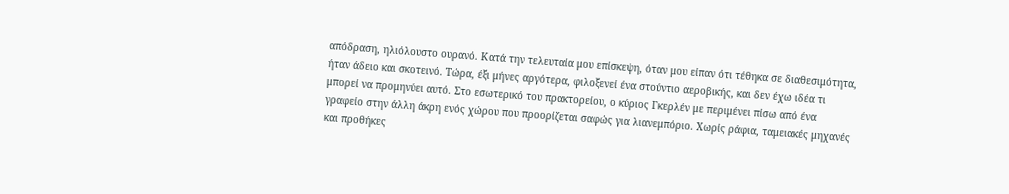απόδραση, ηλιόλουστο ουρανό. Κατά την τελευταία μου επίσκεψη, όταν μου είπαν ότι τέθηκα σε διαθεσιμότητα, ήταν άδειο και σκοτεινό. Τώρα, έξι μήνες αργότερα, φιλοξενεί ένα στούντιο αεροβικής, και δεν έχω ιδέα τι μπορεί να προμηνύει αυτό. Στο εσωτερικό του πρακτορείου, ο κύριος Γκερλέν με περιμένει πίσω από ένα γραφείο στην άλλη άκρη ενός χώρου που προορίζεται σαφώς για λιανεμπόριο. Χωρίς ράφια, ταμειακές μηχανές και προθήκες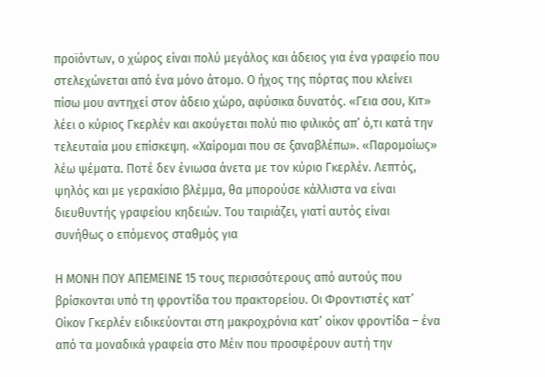προϊόντων, ο χώρος είναι πολύ μεγάλος και άδειος για ένα γραφείο που στελεχώνεται από ένα μόνο άτομο. Ο ήχος της πόρτας που κλείνει πίσω μου αντηχεί στον άδειο χώρο, αφύσικα δυνατός. «Γεια σου, Κιτ» λέει ο κύριος Γκερλέν και ακούγεται πολύ πιο φιλικός απ’ ό,τι κατά την τελευταία μου επίσκεψη. «Χαίρομαι που σε ξαναβλέπω». «Παρομοίως» λέω ψέματα. Ποτέ δεν ένιωσα άνετα με τον κύριο Γκερλέν. Λεπτός, ψηλός και με γερακίσιο βλέμμα, θα μπορούσε κάλλιστα να είναι διευθυντής γραφείου κηδειών. Του ταιριάζει, γιατί αυτός είναι συνήθως ο επόμενος σταθμός για

Η ΜΟΝΗ ΠΟΥ ΑΠΕΜΕΙΝΕ 15 τους περισσότερους από αυτούς που βρίσκονται υπό τη φροντίδα του πρακτορείου. Οι Φροντιστές κατ’ Οίκον Γκερλέν ειδικεύονται στη μακροχρόνια κατ’ οίκον φροντίδα – ένα από τα μοναδικά γραφεία στο Μέιν που προσφέρουν αυτή την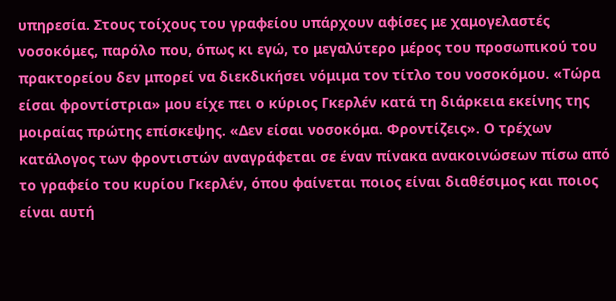υπηρεσία. Στους τοίχους του γραφείου υπάρχουν αφίσες με χαμογελαστές νοσοκόμες, παρόλο που, όπως κι εγώ, το μεγαλύτερο μέρος του προσωπικού του πρακτορείου δεν μπορεί να διεκδικήσει νόμιμα τον τίτλο του νοσοκόμου. «Τώρα είσαι φροντίστρια» μου είχε πει ο κύριος Γκερλέν κατά τη διάρκεια εκείνης της μοιραίας πρώτης επίσκεψης. «Δεν είσαι νοσοκόμα. Φροντίζεις». Ο τρέχων κατάλογος των φροντιστών αναγράφεται σε έναν πίνακα ανακοινώσεων πίσω από το γραφείο του κυρίου Γκερλέν, όπου φαίνεται ποιος είναι διαθέσιμος και ποιος είναι αυτή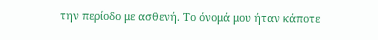την περίοδο με ασθενή. Το όνομά μου ήταν κάποτε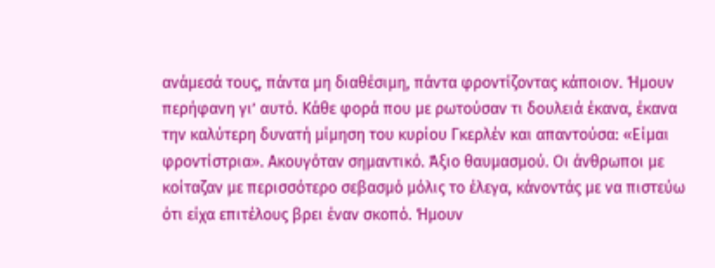ανάμεσά τους, πάντα μη διαθέσιμη, πάντα φροντίζοντας κάποιον. Ήμουν περήφανη γι’ αυτό. Κάθε φορά που με ρωτούσαν τι δουλειά έκανα, έκανα την καλύτερη δυνατή μίμηση του κυρίου Γκερλέν και απαντούσα: «Είμαι φροντίστρια». Ακουγόταν σημαντικό. Άξιο θαυμασμού. Οι άνθρωποι με κοίταζαν με περισσότερο σεβασμό μόλις το έλεγα, κάνοντάς με να πιστεύω ότι είχα επιτέλους βρει έναν σκοπό. Ήμουν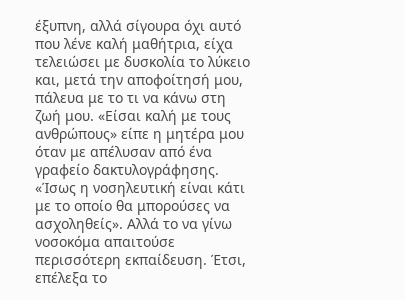έξυπνη, αλλά σίγουρα όχι αυτό που λένε καλή μαθήτρια, είχα τελειώσει με δυσκολία το λύκειο και, μετά την αποφοίτησή μου, πάλευα με το τι να κάνω στη ζωή μου. «Είσαι καλή με τους ανθρώπους» είπε η μητέρα μου όταν με απέλυσαν από ένα γραφείο δακτυλογράφησης. «Ίσως η νοσηλευτική είναι κάτι με το οποίο θα μπορούσες να ασχοληθείς». Αλλά το να γίνω νοσοκόμα απαιτούσε περισσότερη εκπαίδευση. Έτσι, επέλεξα το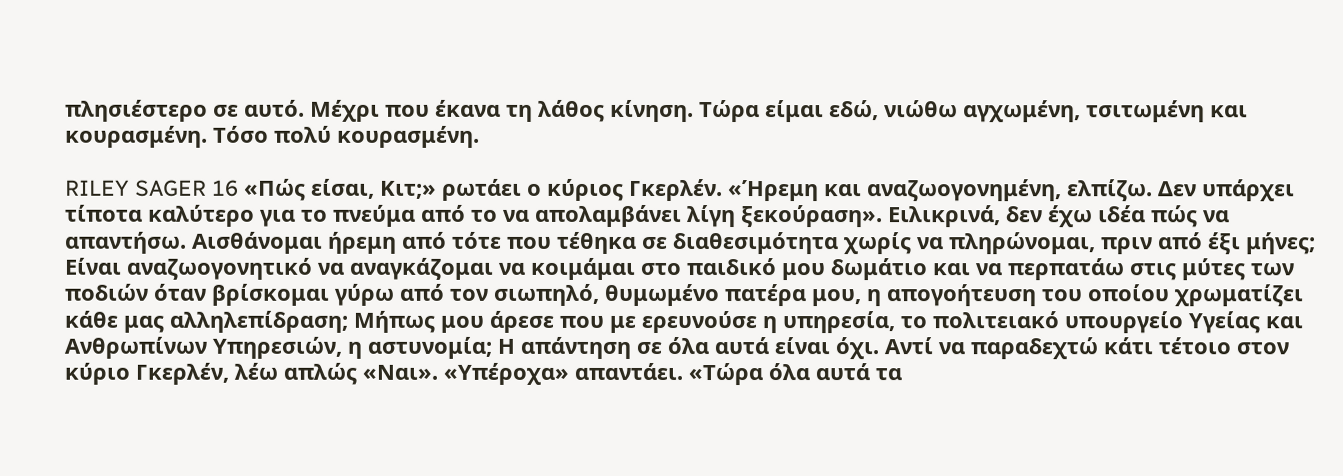πλησιέστερο σε αυτό. Μέχρι που έκανα τη λάθος κίνηση. Τώρα είμαι εδώ, νιώθω αγχωμένη, τσιτωμένη και κουρασμένη. Τόσο πολύ κουρασμένη.

RILEY SAGER 16 «Πώς είσαι, Κιτ;» ρωτάει ο κύριος Γκερλέν. «Ήρεμη και αναζωογονημένη, ελπίζω. Δεν υπάρχει τίποτα καλύτερο για το πνεύμα από το να απολαμβάνει λίγη ξεκούραση». Ειλικρινά, δεν έχω ιδέα πώς να απαντήσω. Αισθάνομαι ήρεμη από τότε που τέθηκα σε διαθεσιμότητα χωρίς να πληρώνομαι, πριν από έξι μήνες; Είναι αναζωογονητικό να αναγκάζομαι να κοιμάμαι στο παιδικό μου δωμάτιο και να περπατάω στις μύτες των ποδιών όταν βρίσκομαι γύρω από τον σιωπηλό, θυμωμένο πατέρα μου, η απογοήτευση του οποίου χρωματίζει κάθε μας αλληλεπίδραση; Μήπως μου άρεσε που με ερευνούσε η υπηρεσία, το πολιτειακό υπουργείο Υγείας και Ανθρωπίνων Υπηρεσιών, η αστυνομία; Η απάντηση σε όλα αυτά είναι όχι. Αντί να παραδεχτώ κάτι τέτοιο στον κύριο Γκερλέν, λέω απλώς «Ναι». «Υπέροχα» απαντάει. «Τώρα όλα αυτά τα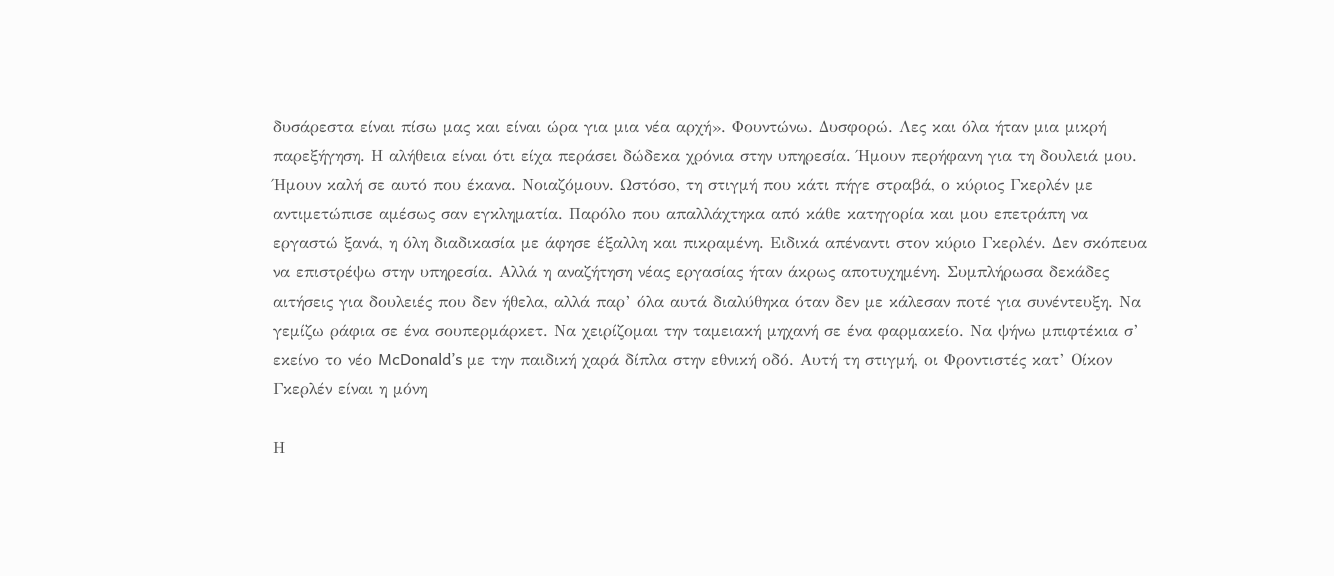δυσάρεστα είναι πίσω μας και είναι ώρα για μια νέα αρχή». Φουντώνω. Δυσφορώ. Λες και όλα ήταν μια μικρή παρεξήγηση. Η αλήθεια είναι ότι είχα περάσει δώδεκα χρόνια στην υπηρεσία. Ήμουν περήφανη για τη δουλειά μου. Ήμουν καλή σε αυτό που έκανα. Νοιαζόμουν. Ωστόσο, τη στιγμή που κάτι πήγε στραβά, ο κύριος Γκερλέν με αντιμετώπισε αμέσως σαν εγκληματία. Παρόλο που απαλλάχτηκα από κάθε κατηγορία και μου επετράπη να εργαστώ ξανά, η όλη διαδικασία με άφησε έξαλλη και πικραμένη. Ειδικά απέναντι στον κύριο Γκερλέν. Δεν σκόπευα να επιστρέψω στην υπηρεσία. Αλλά η αναζήτηση νέας εργασίας ήταν άκρως αποτυχημένη. Συμπλήρωσα δεκάδες αιτήσεις για δουλειές που δεν ήθελα, αλλά παρ’ όλα αυτά διαλύθηκα όταν δεν με κάλεσαν ποτέ για συνέντευξη. Να γεμίζω ράφια σε ένα σουπερμάρκετ. Να χειρίζομαι την ταμειακή μηχανή σε ένα φαρμακείο. Να ψήνω μπιφτέκια σ’ εκείνο το νέο McDonald’s με την παιδική χαρά δίπλα στην εθνική οδό. Αυτή τη στιγμή, οι Φροντιστές κατ’ Οίκον Γκερλέν είναι η μόνη

Η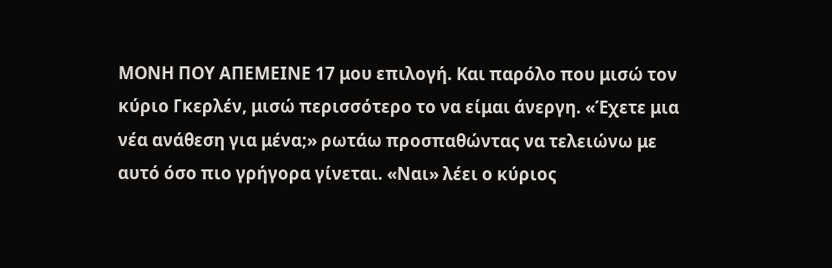ΜΟΝΗ ΠΟΥ ΑΠΕΜΕΙΝΕ 17 μου επιλογή. Και παρόλο που μισώ τον κύριο Γκερλέν, μισώ περισσότερο το να είμαι άνεργη. «Έχετε μια νέα ανάθεση για μένα;» ρωτάω προσπαθώντας να τελειώνω με αυτό όσο πιο γρήγορα γίνεται. «Ναι» λέει ο κύριος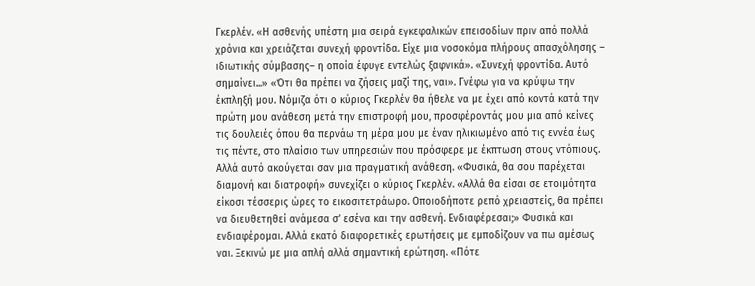Γκερλέν. «Η ασθενής υπέστη μια σειρά εγκεφαλικών επεισοδίων πριν από πολλά χρόνια και χρειάζεται συνεχή φροντίδα. Είχε μια νοσοκόμα πλήρους απασχόλησης – ιδιωτικής σύμβασης– η οποία έφυγε εντελώς ξαφνικά». «Συνεχή φροντίδα. Αυτό σημαίνει...» «Ότι θα πρέπει να ζήσεις μαζί της, ναι». Γνέφω για να κρύψω την έκπληξή μου. Νόμιζα ότι ο κύριος Γκερλέν θα ήθελε να με έχει από κοντά κατά την πρώτη μου ανάθεση μετά την επιστροφή μου, προσφέροντάς μου μια από κείνες τις δουλειές όπου θα περνάω τη μέρα μου με έναν ηλικιωμένο από τις εννέα έως τις πέντε, στο πλαίσιο των υπηρεσιών που πρόσφερε με έκπτωση στους ντόπιους. Αλλά αυτό ακούγεται σαν μια πραγματική ανάθεση. «Φυσικά, θα σου παρέχεται διαμονή και διατροφή» συνεχίζει ο κύριος Γκερλέν. «Αλλά θα είσαι σε ετοιμότητα είκοσι τέσσερις ώρες το εικοσιτετράωρο. Οποιοδήποτε ρεπό χρειαστείς, θα πρέπει να διευθετηθεί ανάμεσα σ’ εσένα και την ασθενή. Ενδιαφέρεσαι;» Φυσικά και ενδιαφέρομαι. Αλλά εκατό διαφορετικές ερωτήσεις με εμποδίζουν να πω αμέσως ναι. Ξεκινώ με μια απλή αλλά σημαντική ερώτηση. «Πότε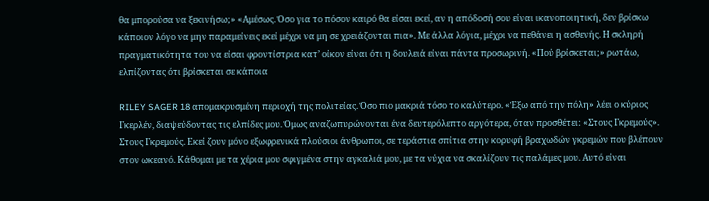θα μπορούσα να ξεκινήσω;» «Αμέσως. Όσο για το πόσον καιρό θα είσαι εκεί, αν η απόδοσή σου είναι ικανοποιητική, δεν βρίσκω κάποιον λόγο να μην παραμείνεις εκεί μέχρι να μη σε χρειάζονται πια». Με άλλα λόγια, μέχρι να πεθάνει η ασθενής. Η σκληρή πραγματικότητα του να είσαι φροντίστρια κατ’ οίκον είναι ότι η δουλειά είναι πάντα προσωρινή. «Πού βρίσκεται;» ρωτάω, ελπίζοντας ότι βρίσκεται σε κάποια

RILEY SAGER 18 απομακρυσμένη περιοχή της πολιτείας. Όσο πιο μακριά τόσο το καλύτερο. «Έξω από την πόλη» λέει ο κύριος Γκερλέν, διαψεύδοντας τις ελπίδες μου. Όμως αναζωπυρώνονται ένα δευτερόλεπτο αργότερα, όταν προσθέτει: «Στους Γκρεμούς». Στους Γκρεμούς. Εκεί ζουν μόνο εξωφρενικά πλούσιοι άνθρωποι, σε τεράστια σπίτια στην κορυφή βραχωδών γκρεμών που βλέπουν στον ωκεανό. Κάθομαι με τα χέρια μου σφιγμένα στην αγκαλιά μου, με τα νύχια να σκαλίζουν τις παλάμες μου. Αυτό είναι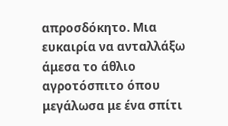απροσδόκητο. Μια ευκαιρία να ανταλλάξω άμεσα το άθλιο αγροτόσπιτο όπου μεγάλωσα με ένα σπίτι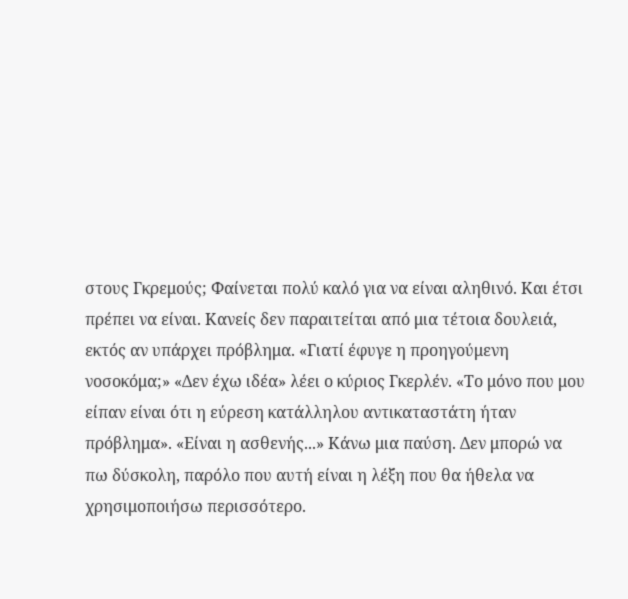στους Γκρεμούς; Φαίνεται πολύ καλό για να είναι αληθινό. Και έτσι πρέπει να είναι. Κανείς δεν παραιτείται από μια τέτοια δουλειά, εκτός αν υπάρχει πρόβλημα. «Γιατί έφυγε η προηγούμενη νοσοκόμα;» «Δεν έχω ιδέα» λέει ο κύριος Γκερλέν. «Το μόνο που μου είπαν είναι ότι η εύρεση κατάλληλου αντικαταστάτη ήταν πρόβλημα». «Είναι η ασθενής...» Κάνω μια παύση. Δεν μπορώ να πω δύσκολη, παρόλο που αυτή είναι η λέξη που θα ήθελα να χρησιμοποιήσω περισσότερο.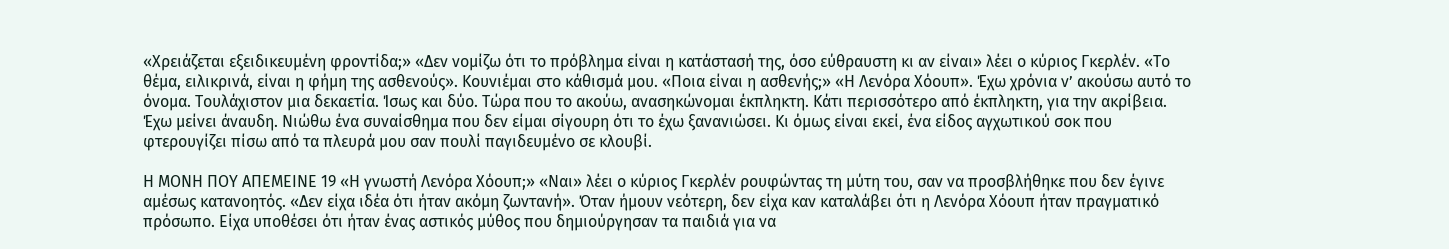«Χρειάζεται εξειδικευμένη φροντίδα;» «Δεν νομίζω ότι το πρόβλημα είναι η κατάστασή της, όσο εύθραυστη κι αν είναι» λέει ο κύριος Γκερλέν. «Το θέμα, ειλικρινά, είναι η φήμη της ασθενούς». Κουνιέμαι στο κάθισμά μου. «Ποια είναι η ασθενής;» «Η Λενόρα Χόουπ». Έχω χρόνια ν’ ακούσω αυτό το όνομα. Τουλάχιστον μια δεκαετία. Ίσως και δύο. Τώρα που το ακούω, ανασηκώνομαι έκπληκτη. Κάτι περισσότερο από έκπληκτη, για την ακρίβεια. Έχω μείνει άναυδη. Νιώθω ένα συναίσθημα που δεν είμαι σίγουρη ότι το έχω ξανανιώσει. Κι όμως είναι εκεί, ένα είδος αγχωτικού σοκ που φτερουγίζει πίσω από τα πλευρά μου σαν πουλί παγιδευμένο σε κλουβί.

Η ΜΟΝΗ ΠΟΥ ΑΠΕΜΕΙΝΕ 19 «Η γνωστή Λενόρα Χόουπ;» «Ναι» λέει ο κύριος Γκερλέν ρουφώντας τη μύτη του, σαν να προσβλήθηκε που δεν έγινε αμέσως κατανοητός. «Δεν είχα ιδέα ότι ήταν ακόμη ζωντανή». Όταν ήμουν νεότερη, δεν είχα καν καταλάβει ότι η Λενόρα Χόουπ ήταν πραγματικό πρόσωπο. Είχα υποθέσει ότι ήταν ένας αστικός μύθος που δημιούργησαν τα παιδιά για να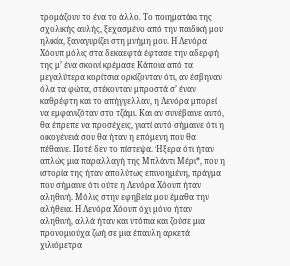τρομάζουν το ένα το άλλο. Το ποιηματάκι της σχολικής αυλής, ξεχασμένο από την παιδική μου ηλικία, ξαναγυρίζει στη μνήμη μου. Η Λενόρα Χόουπ μόλις στα δεκαεφτά έφτασε την αδερφή της μ’ ένα σκοινί κρέμασε Κάποια από τα μεγαλύτερα κορίτσια ορκίζονταν ότι, αν έσβηναν όλα τα φώτα, στέκονταν μπροστά σ’ έναν καθρέφτη και το απήγγελλαν, η Λενόρα μπορεί να εμφανιζόταν στο τζάμι. Και αν συνέβαινε αυτό, θα έπρεπε να προσέχεις, γιατί αυτό σήμαινε ότι η οικογένειά σου θα ήταν η επόμενη που θα πέθαινε. Ποτέ δεν το πίστεψα. Ήξερα ότι ήταν απλώς μια παραλλαγή της Μπλάντι Μέρι*, που η ιστορία της ήταν απολύτως επινοημένη, πράγμα που σήμαινε ότι ούτε η Λενόρα Χόουπ ήταν αληθινή. Μόλις στην εφηβεία μου έμαθα την αλήθεια. Η Λενόρα Χόουπ όχι μόνο ήταν αληθινή, αλλά ήταν και ντόπια και ζούσε μια προνομιούχα ζωή σε μια έπαυλη αρκετά χιλιόμετρα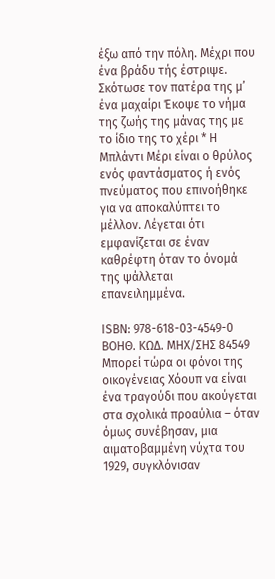έξω από την πόλη. Μέχρι που ένα βράδυ τής έστριψε. Σκότωσε τον πατέρα της μ’ ένα μαχαίρι Έκοψε το νήμα της ζωής της μάνας της με το ίδιο της το χέρι * Η Μπλάντι Μέρι είναι ο θρύλος ενός φαντάσματος ή ενός πνεύματος που επινοήθηκε για να αποκαλύπτει το μέλλον. Λέγεται ότι εμφανίζεται σε έναν καθρέφτη όταν το όνομά της ψάλλεται επανειλημμένα.

ISBN: 978-618-03-4549-0 ΒΟΗΘ. ΚΩΔ. MHX/ΣΗΣ 84549 Μπορεί τώρα οι φόνοι της οικογένειας Χόουπ να είναι ένα τραγούδι που ακούγεται στα σχολικά προαύλια – όταν όμως συνέβησαν, μια αιματοβαμμένη νύχτα του 1929, συγκλόνισαν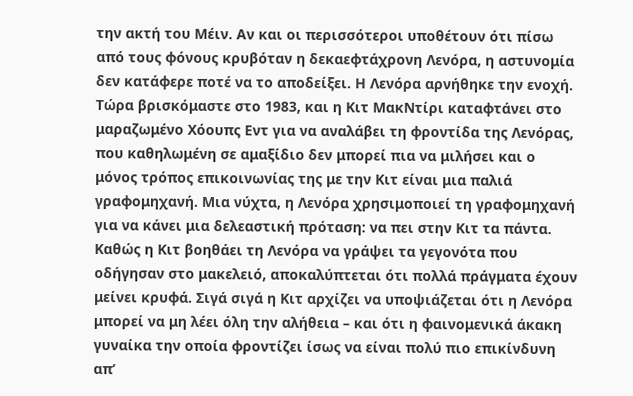την ακτή του Μέιν. Αν και οι περισσότεροι υποθέτουν ότι πίσω από τους φόνους κρυβόταν η δεκαεφτάχρονη Λενόρα, η αστυνομία δεν κατάφερε ποτέ να το αποδείξει. Η Λενόρα αρνήθηκε την ενοχή. Τώρα βρισκόμαστε στο 1983, και η Κιτ ΜακΝτίρι καταφτάνει στο μαραζωμένο Χόουπς Εντ για να αναλάβει τη φροντίδα της Λενόρας, που καθηλωμένη σε αμαξίδιο δεν μπορεί πια να μιλήσει και ο μόνος τρόπος επικοινωνίας της με την Κιτ είναι μια παλιά γραφομηχανή. Μια νύχτα, η Λενόρα χρησιμοποιεί τη γραφομηχανή για να κάνει μια δελεαστική πρόταση: να πει στην Κιτ τα πάντα. Καθώς η Κιτ βοηθάει τη Λενόρα να γράψει τα γεγονότα που οδήγησαν στο μακελειό, αποκαλύπτεται ότι πολλά πράγματα έχουν μείνει κρυφά. Σιγά σιγά η Κιτ αρχίζει να υποψιάζεται ότι η Λενόρα μπορεί να μη λέει όλη την αλήθεια – και ότι η φαινομενικά άκακη γυναίκα την οποία φροντίζει ίσως να είναι πολύ πιο επικίνδυνη απ’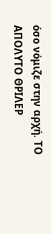όσο νόμιζε στην αρχή. ΤΟ ΑΠΟΛΥΤΟ ΘΡΙΛΕΡ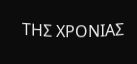ΤΗΣ ΧΡΟΝΙΑΣ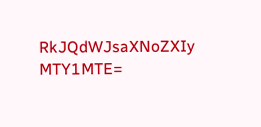RkJQdWJsaXNoZXIy MTY1MTE=